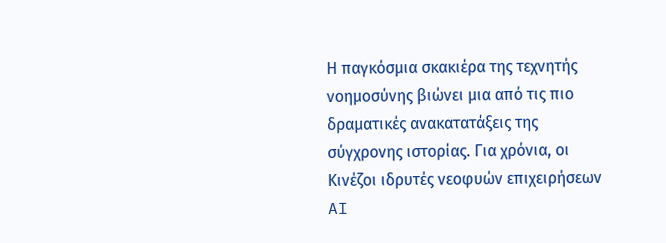Η παγκόσμια σκακιέρα της τεχνητής νοημοσύνης βιώνει μια από τις πιο δραματικές ανακατατάξεις της σύγχρονης ιστορίας. Για χρόνια, οι Κινέζοι ιδρυτές νεοφυών επιχειρήσεων AI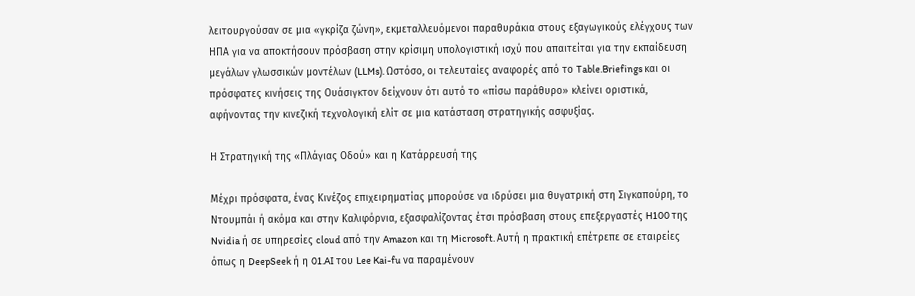λειτουργούσαν σε μια «γκρίζα ζώνη», εκμεταλλευόμενοι παραθυράκια στους εξαγωγικούς ελέγχους των ΗΠΑ για να αποκτήσουν πρόσβαση στην κρίσιμη υπολογιστική ισχύ που απαιτείται για την εκπαίδευση μεγάλων γλωσσικών μοντέλων (LLMs). Ωστόσο, οι τελευταίες αναφορές από το Table.Briefings και οι πρόσφατες κινήσεις της Ουάσιγκτον δείχνουν ότι αυτό το «πίσω παράθυρο» κλείνει οριστικά, αφήνοντας την κινεζική τεχνολογική ελίτ σε μια κατάσταση στρατηγικής ασφυξίας.

Η Στρατηγική της «Πλάγιας Οδού» και η Κατάρρευσή της

Μέχρι πρόσφατα, ένας Κινέζος επιχειρηματίας μπορούσε να ιδρύσει μια θυγατρική στη Σιγκαπούρη, το Ντουμπάι ή ακόμα και στην Καλιφόρνια, εξασφαλίζοντας έτσι πρόσβαση στους επεξεργαστές H100 της Nvidia ή σε υπηρεσίες cloud από την Amazon και τη Microsoft. Αυτή η πρακτική επέτρεπε σε εταιρείες όπως η DeepSeek ή η 01.AI του Lee Kai-fu να παραμένουν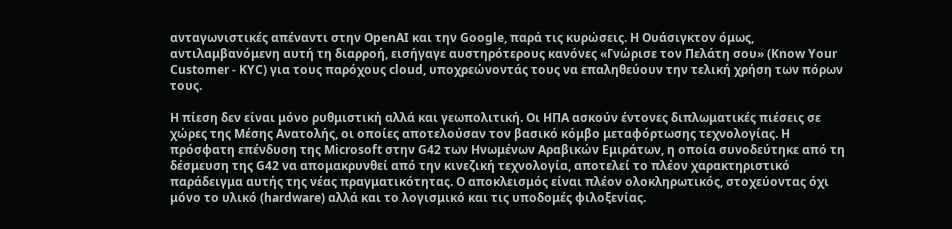ανταγωνιστικές απέναντι στην OpenAI και την Google, παρά τις κυρώσεις. Η Ουάσιγκτον όμως, αντιλαμβανόμενη αυτή τη διαρροή, εισήγαγε αυστηρότερους κανόνες «Γνώρισε τον Πελάτη σου» (Know Your Customer - KYC) για τους παρόχους cloud, υποχρεώνοντάς τους να επαληθεύουν την τελική χρήση των πόρων τους.

Η πίεση δεν είναι μόνο ρυθμιστική αλλά και γεωπολιτική. Οι ΗΠΑ ασκούν έντονες διπλωματικές πιέσεις σε χώρες της Μέσης Ανατολής, οι οποίες αποτελούσαν τον βασικό κόμβο μεταφόρτωσης τεχνολογίας. Η πρόσφατη επένδυση της Microsoft στην G42 των Ηνωμένων Αραβικών Εμιράτων, η οποία συνοδεύτηκε από τη δέσμευση της G42 να απομακρυνθεί από την κινεζική τεχνολογία, αποτελεί το πλέον χαρακτηριστικό παράδειγμα αυτής της νέας πραγματικότητας. Ο αποκλεισμός είναι πλέον ολοκληρωτικός, στοχεύοντας όχι μόνο το υλικό (hardware) αλλά και το λογισμικό και τις υποδομές φιλοξενίας.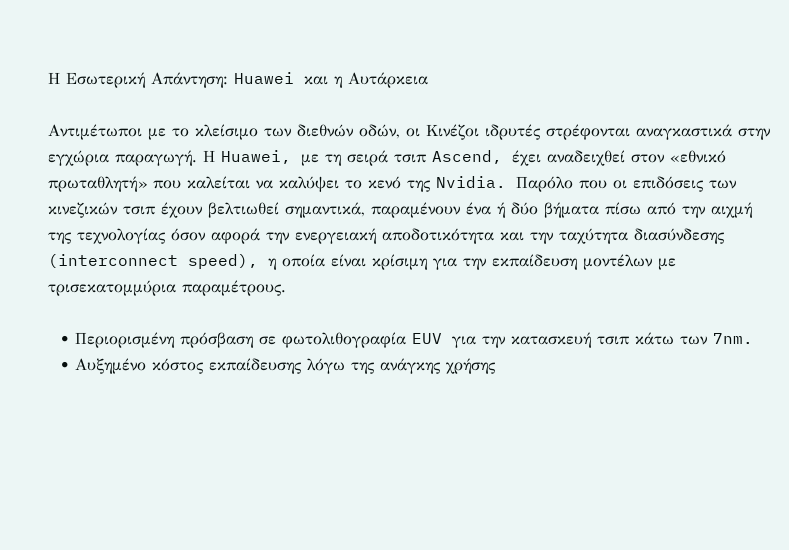Η Εσωτερική Απάντηση: Huawei και η Αυτάρκεια

Αντιμέτωποι με το κλείσιμο των διεθνών οδών, οι Κινέζοι ιδρυτές στρέφονται αναγκαστικά στην εγχώρια παραγωγή. Η Huawei, με τη σειρά τσιπ Ascend, έχει αναδειχθεί στον «εθνικό πρωταθλητή» που καλείται να καλύψει το κενό της Nvidia. Παρόλο που οι επιδόσεις των κινεζικών τσιπ έχουν βελτιωθεί σημαντικά, παραμένουν ένα ή δύο βήματα πίσω από την αιχμή της τεχνολογίας όσον αφορά την ενεργειακή αποδοτικότητα και την ταχύτητα διασύνδεσης (interconnect speed), η οποία είναι κρίσιμη για την εκπαίδευση μοντέλων με τρισεκατομμύρια παραμέτρους.

  • Περιορισμένη πρόσβαση σε φωτολιθογραφία EUV για την κατασκευή τσιπ κάτω των 7nm.
  • Αυξημένο κόστος εκπαίδευσης λόγω της ανάγκης χρήσης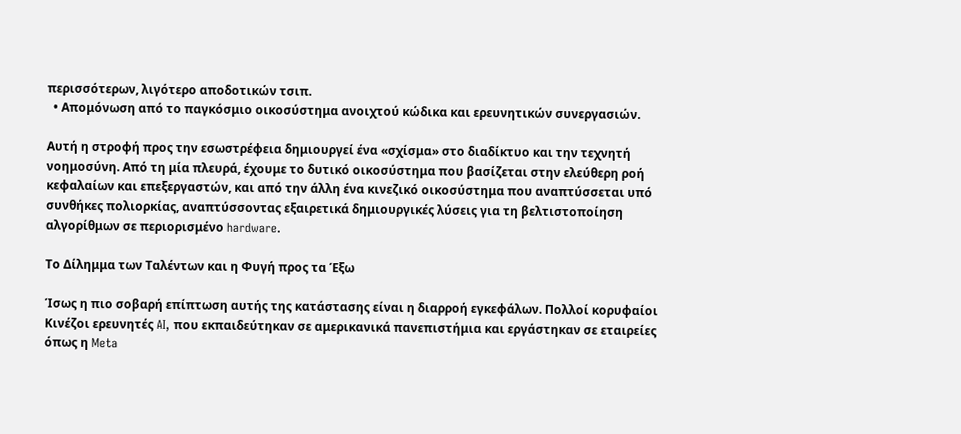περισσότερων, λιγότερο αποδοτικών τσιπ.
  • Απομόνωση από το παγκόσμιο οικοσύστημα ανοιχτού κώδικα και ερευνητικών συνεργασιών.

Αυτή η στροφή προς την εσωστρέφεια δημιουργεί ένα «σχίσμα» στο διαδίκτυο και την τεχνητή νοημοσύνη. Από τη μία πλευρά, έχουμε το δυτικό οικοσύστημα που βασίζεται στην ελεύθερη ροή κεφαλαίων και επεξεργαστών, και από την άλλη ένα κινεζικό οικοσύστημα που αναπτύσσεται υπό συνθήκες πολιορκίας, αναπτύσσοντας εξαιρετικά δημιουργικές λύσεις για τη βελτιστοποίηση αλγορίθμων σε περιορισμένο hardware.

Το Δίλημμα των Ταλέντων και η Φυγή προς τα Έξω

Ίσως η πιο σοβαρή επίπτωση αυτής της κατάστασης είναι η διαρροή εγκεφάλων. Πολλοί κορυφαίοι Κινέζοι ερευνητές AI, που εκπαιδεύτηκαν σε αμερικανικά πανεπιστήμια και εργάστηκαν σε εταιρείες όπως η Meta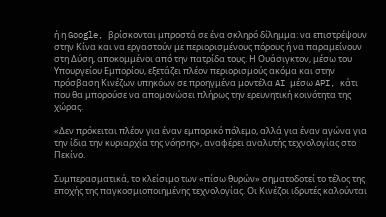ή η Google, βρίσκονται μπροστά σε ένα σκληρό δίλημμα: να επιστρέψουν στην Κίνα και να εργαστούν με περιορισμένους πόρους ή να παραμείνουν στη Δύση, αποκομμένοι από την πατρίδα τους. Η Ουάσιγκτον, μέσω του Υπουργείου Εμπορίου, εξετάζει πλέον περιορισμούς ακόμα και στην πρόσβαση Κινέζων υπηκόων σε προηγμένα μοντέλα AI μέσω API, κάτι που θα μπορούσε να απομονώσει πλήρως την ερευνητική κοινότητα της χώρας.

«Δεν πρόκειται πλέον για έναν εμπορικό πόλεμο, αλλά για έναν αγώνα για την ίδια την κυριαρχία της νόησης», αναφέρει αναλυτής τεχνολογίας στο Πεκίνο.

Συμπερασματικά, το κλείσιμο των «πίσω θυρών» σηματοδοτεί το τέλος της εποχής της παγκοσμιοποιημένης τεχνολογίας. Οι Κινέζοι ιδρυτές καλούνται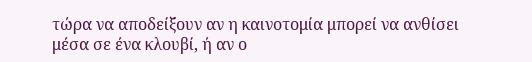τώρα να αποδείξουν αν η καινοτομία μπορεί να ανθίσει μέσα σε ένα κλουβί, ή αν ο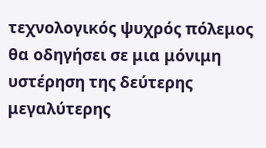τεχνολογικός ψυχρός πόλεμος θα οδηγήσει σε μια μόνιμη υστέρηση της δεύτερης μεγαλύτερης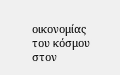οικονομίας του κόσμου στον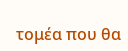τομέα που θα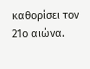καθορίσει τον 21ο αιώνα.